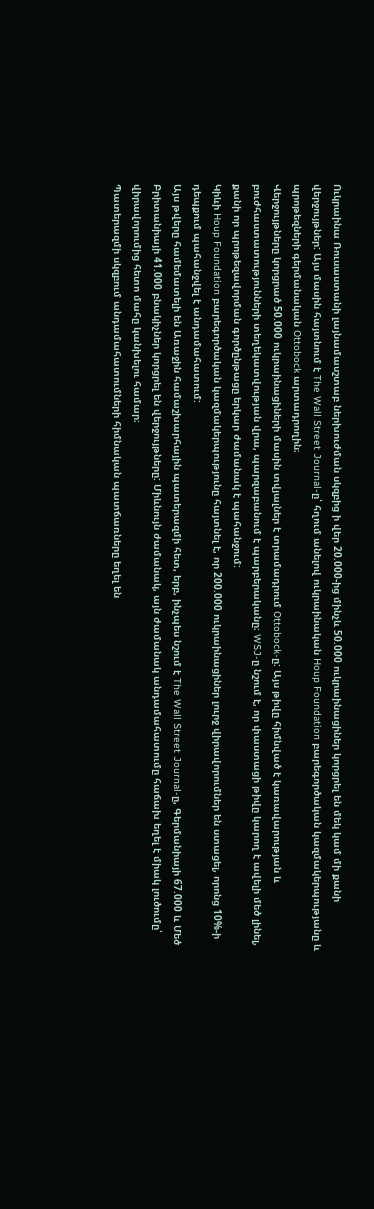Ուկրաինա Ռուսաստանի լայնամասշտաբ ներխուժման սկզբից ի վեր 20.000-ից մինչև 50.000 ուկրաինացիներ կորցրել են մեկ կամ մի քանի վերջույթներ: Այս մասին հայտնում է The Wall Street Journal-ը՝ հղում անելով ուկրաինական Houp Foundation բարեգործական կազմակերպությանը և պրոթեզների գերմանական Ottobock արտադրողին։
Վերջույթները կորցրած 50.000 ուկրաինացիների մասին տվյալներ է տրամադրում Ottobock-ը: Այս թիվը հիմնված է կառավարության և բուժհաստատությունների տեղեկատվության վրա, պարզաբանում է պարբերականը։ WSJ-ը նշում է, որ փաստացի թիվը կարող է ավելի մեծ լինել, քանի որ պրոթեզավորման գործընթացը երկար ժամանակ է պահանջում:
Կիևի Houp Foundation բարեգործական կազմակերպությունը հայտնել է, որ 200.000 ուկրաինացիներ լուրջ վիրավորումներ են ստացել, որոնց 10%-ի դեպքում պահանջվել է անդամահատում:
Այս թվերը համեմատելի են Առաջին համաշխարհային պատերազմի հետ, երբ, ինչպես նշում է The Wall Street Journal-ը, Գերմանիայի 67.000 և Մեծ Բրիտանիայի 41.000 բնակիչներ կորցրել են վերջույթները: Միևնույն ժամանակ, այն ժամանակ անդամահատումը հաճախ եղել է միակ լուծումը՝ վիրավորումից հետո մահը կանխելու համար։
Պատերազմի սկզբում անդամահատումների հիմնական պատճառները եղել են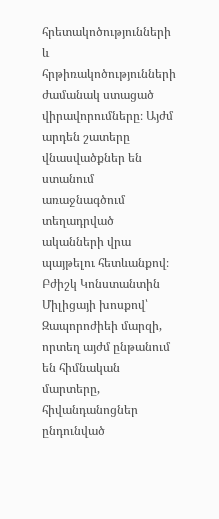հրետակոծությունների և հրթիռակոծությունների ժամանակ ստացած վիրավորումները։ Այժմ արդեն շատերը վնասվածքներ են ստանում առաջնագծում տեղադրված ականների վրա պայթելու հետևանքով։ Բժիշկ Կոնստանտին Միլիցայի խոսքով՝ Զապորոժիեի մարզի, որտեղ այժմ ընթանում են հիմնական մարտերը, հիվանդանոցներ ընդունված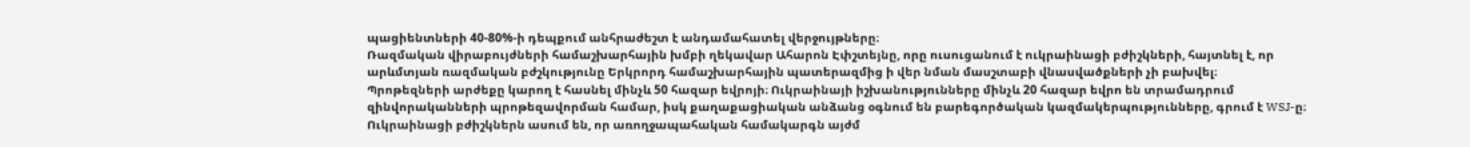պացիենտների 40-80%-ի դեպքում անհրաժեշտ է անդամահատել վերջույթները։
Ռազմական վիրաբույժների համաշխարհային խմբի ղեկավար Ահարոն Էփշտեյնը, որը ուսուցանում է ուկրաինացի բժիշկների, հայտնել է, որ արևմտյան ռազմական բժշկությունը Երկրորդ համաշխարհային պատերազմից ի վեր նման մասշտաբի վնասվածքների չի բախվել։
Պրոթեզների արժեքը կարող է հասնել մինչև 50 հազար եվրոյի։ Ուկրաինայի իշխանությունները մինչև 20 հազար եվրո են տրամադրում զինվորականների պրոթեզավորման համար, իսկ քաղաքացիական անձանց օգնում են բարեգործական կազմակերպությունները, գրում է WSJ-ը։ Ուկրաինացի բժիշկներն ասում են, որ առողջապահական համակարգն այժմ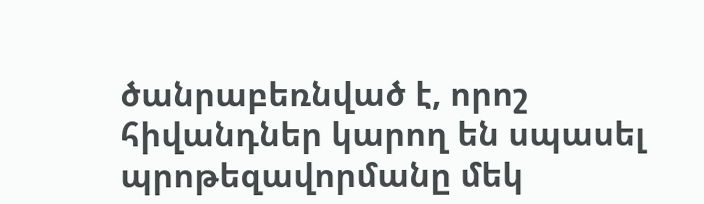ծանրաբեռնված է, որոշ հիվանդներ կարող են սպասել պրոթեզավորմանը մեկ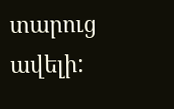տարուց ավելի: